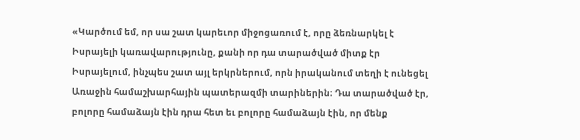«Կարծում եմ, որ սա շատ կարեւոր միջոցառում է, որը ձեռնարկել է Իսրայելի կառավարությունը, քանի որ դա տարածված միտք էր Իսրայելում, ինչպես շատ այլ երկրներում, որն իրականում տեղի է ունեցել Առաջին համաշխարհային պատերազմի տարիներին։ Դա տարածված էր, բոլորը համաձայն էին դրա հետ եւ բոլորը համաձայն էին, որ մենք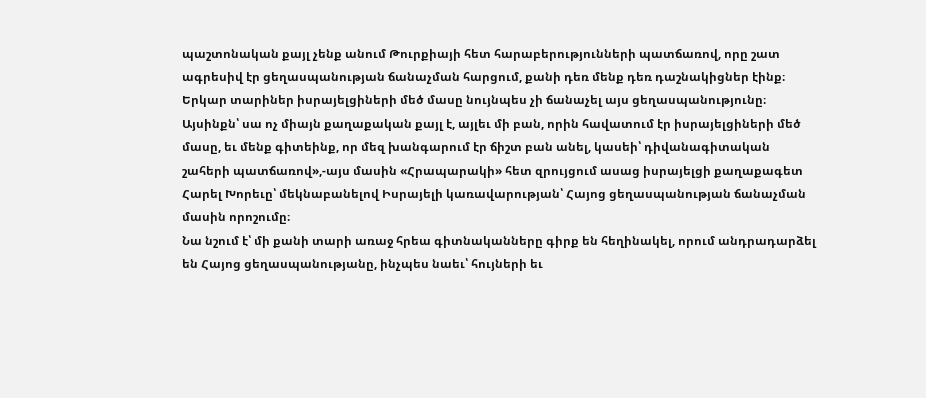պաշտոնական քայլ չենք անում Թուրքիայի հետ հարաբերությունների պատճառով, որը շատ ագրեսիվ էր ցեղասպանության ճանաչման հարցում, քանի դեռ մենք դեռ դաշնակիցներ էինք։ Երկար տարիներ իսրայելցիների մեծ մասը նույնպես չի ճանաչել այս ցեղասպանությունը։ Այսինքն՝ սա ոչ միայն քաղաքական քայլ է, այլեւ մի բան, որին հավատում էր իսրայելցիների մեծ մասը, եւ մենք գիտեինք, որ մեզ խանգարում էր ճիշտ բան անել, կասեի՝ դիվանագիտական շահերի պատճառով»,-այս մասին «Հրապարակի» հետ զրույցում ասաց իսրայելցի քաղաքագետ Հարել Խորեւը՝ մեկնաբանելով Իսրայելի կառավարության՝ Հայոց ցեղասպանության ճանաչման մասին որոշումը։
Նա նշում է՝ մի քանի տարի առաջ հրեա գիտնականները գիրք են հեղինակել, որում անդրադարձել են Հայոց ցեղասպանությանը, ինչպես նաեւ՝ հույների եւ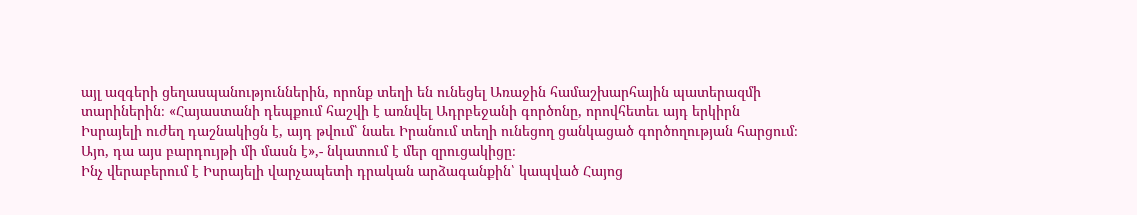այլ ազգերի ցեղասպանություններին, որոնք տեղի են ունեցել Առաջին համաշխարհային պատերազմի տարիներին։ «Հայաստանի դեպքում հաշվի է առնվել Ադրբեջանի գործոնը, որովհետեւ այդ երկիրն Իսրայելի ուժեղ դաշնակիցն է, այդ թվում՝ նաեւ Իրանում տեղի ունեցող ցանկացած գործողության հարցում։ Այո, դա այս բարդույթի մի մասն է»,- նկատում է մեր զրուցակիցը։
Ինչ վերաբերում է Իսրայելի վարչապետի դրական արձագանքին՝ կապված Հայոց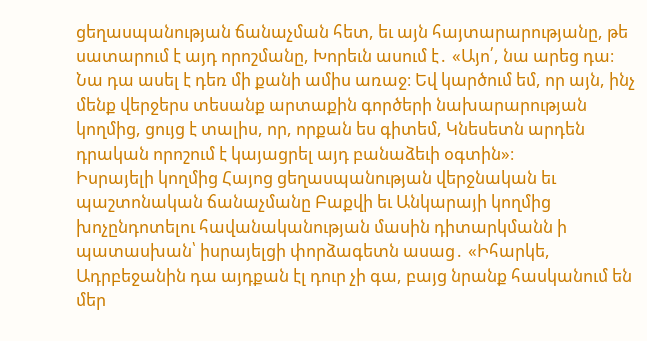ցեղասպանության ճանաչման հետ, եւ այն հայտարարությանը, թե սատարում է այդ որոշմանը, Խորեւն ասում է․ «Այո՛, նա արեց դա։ Նա դա ասել է դեռ մի քանի ամիս առաջ։ Եվ կարծում եմ, որ այն, ինչ մենք վերջերս տեսանք արտաքին գործերի նախարարության կողմից, ցույց է տալիս, որ, որքան ես գիտեմ, Կնեսետն արդեն դրական որոշում է կայացրել այդ բանաձեւի օգտին»։
Իսրայելի կողմից Հայոց ցեղասպանության վերջնական եւ պաշտոնական ճանաչմանը Բաքվի եւ Անկարայի կողմից խոչընդոտելու հավանականության մասին դիտարկմանն ի պատասխան՝ իսրայելցի փորձագետն ասաց․ «Իհարկե, Ադրբեջանին դա այդքան էլ դուր չի գա, բայց նրանք հասկանում են մեր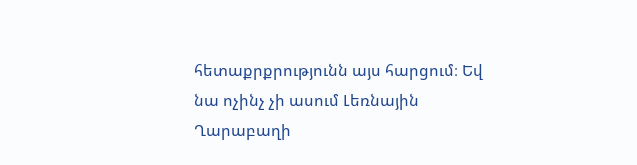հետաքրքրությունն այս հարցում։ Եվ նա ոչինչ չի ասում Լեռնային Ղարաբաղի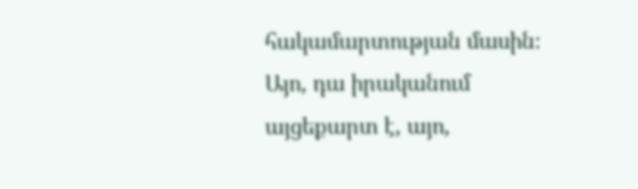հակամարտության մասին։ Այո, դա իրականում այցեքարտ է, այո,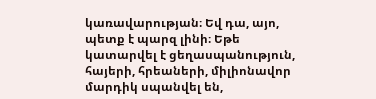կառավարության։ Եվ դա, այո, պետք է պարզ լինի։ Եթե կատարվել է ցեղասպանություն, հայերի, հրեաների, միլիոնավոր մարդիկ սպանվել են,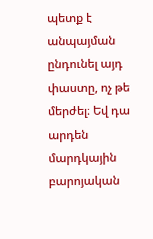պետք է անպայման ընդունել այդ փաստը, ոչ թե մերժել։ Եվ դա արդեն մարդկային բարոյական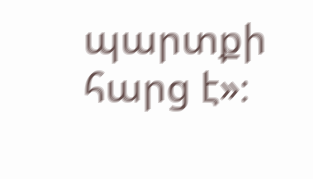պարտքի հարց է»։